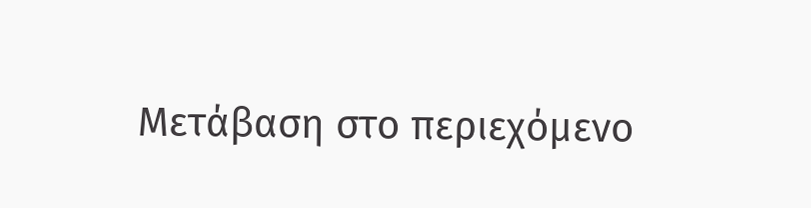Μετάβαση στο περιεχόμενο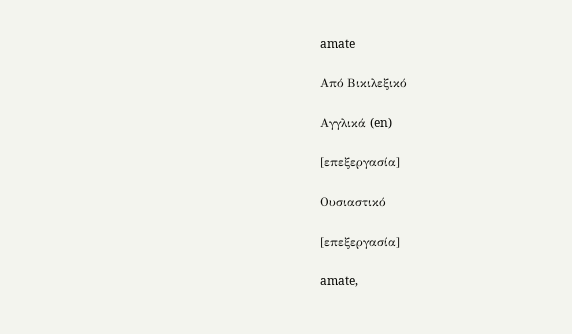amate

Από Βικιλεξικό

Αγγλικά (en)

[επεξεργασία]

Ουσιαστικό

[επεξεργασία]

amate,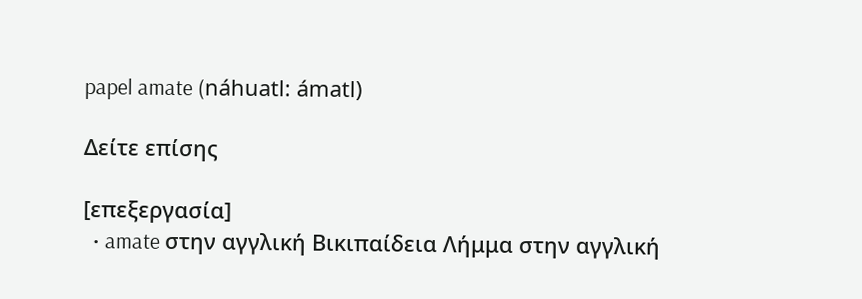papel amate (náhuatl: ámatl)

Δείτε επίσης

[επεξεργασία]
  • amate στην αγγλική Βικιπαίδεια Λήμμα στην αγγλική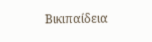Βικιπαίδεια